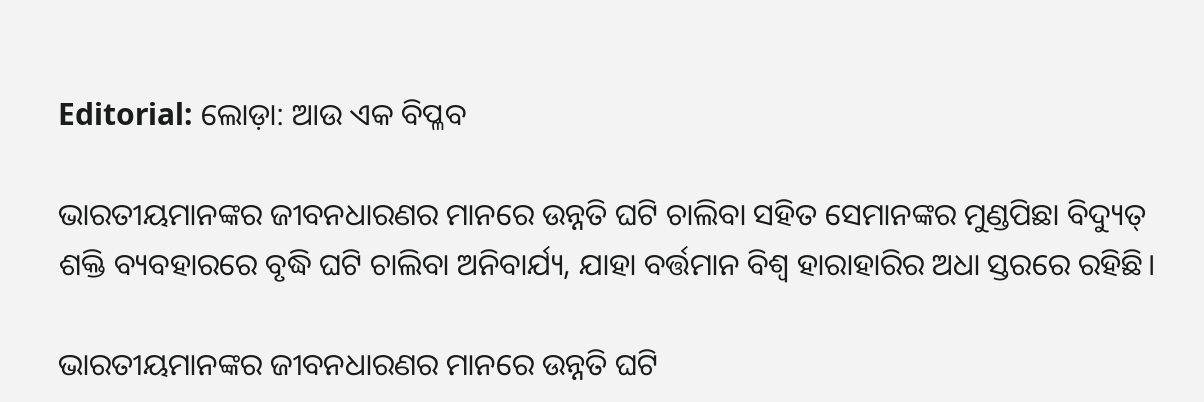Editorial: ଲୋଡ଼ା: ଆଉ ଏକ ବିପ୍ଳବ

ଭାରତୀୟମାନଙ୍କର ଜୀବନଧାରଣର ମାନରେ ଉନ୍ନତି ଘଟି ଚାଲିବା ସହିତ ସେମାନଙ୍କର ମୁଣ୍ଡପିଛା ବିଦ୍ୟୁତ୍‌ ଶକ୍ତି ବ୍ୟବହାରରେ ବୃଦ୍ଧି ଘଟି ଚାଲିବା ଅନିବାର୍ଯ୍ୟ, ଯାହା ବର୍ତ୍ତମାନ ବିଶ୍ବ ହାରାହାରିର ଅଧା ସ୍ତରରେ ରହିଛି।

ଭାରତୀୟମାନଙ୍କର ଜୀବନଧାରଣର ମାନରେ ଉନ୍ନତି ଘଟି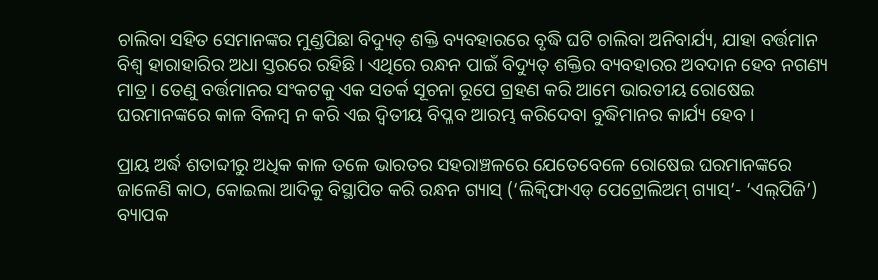ଚାଲିବା ସହିତ ସେମାନଙ୍କର ମୁଣ୍ଡପିଛା ବିଦ୍ୟୁତ୍‌ ଶକ୍ତି ବ୍ୟବହାରରେ ବୃଦ୍ଧି ଘଟି ଚାଲିବା ଅନିବାର୍ଯ୍ୟ, ଯାହା ବର୍ତ୍ତମାନ ବିଶ୍ବ ହାରାହାରିର ଅଧା ସ୍ତରରେ ରହିଛି। ଏଥିରେ ରନ୍ଧନ ପାଇଁ ବିଦ୍ୟୁତ୍‌ ଶକ୍ତିର ବ୍ୟବହାରର ଅବଦାନ ହେବ ନଗଣ୍ୟ ମାତ୍ର। ତେଣୁ ବର୍ତ୍ତମାନର ସଂକଟକୁ ଏକ ସତର୍କ ସୂଚନା ରୂପେ ଗ୍ରହଣ କରି ଆମେ ଭାରତୀୟ ରୋଷେଇ ଘରମାନଙ୍କରେ କାଳ ବିଳମ୍ବ ନ କରି ଏଇ ଦ୍ବିତୀୟ ବିପ୍ଳବ ଆରମ୍ଭ କରିଦେବା ବୁଦ୍ଧିମାନର କାର୍ଯ୍ୟ ହେବ।

ପ୍ରାୟ ଅର୍ଦ୍ଧ ଶତାବ୍ଦୀରୁ ଅଧିକ କାଳ ତଳେ ଭାରତର ସହରାଞ୍ଚଳରେ ଯେତେବେଳେ ରୋଷେଇ ଘରମାନଙ୍କରେ ଜାଳେଣି କାଠ, କୋଇଲା ଆଦିକୁ ବିସ୍ଥାପିତ କରି ରନ୍ଧନ ଗ୍ୟାସ୍ (‘ଲିକ୍ବିଫାଏଡ୍ ପେଟ୍ରୋଲିଅମ୍ ଗ୍ୟାସ୍’- ‘ଏଲ୍‌ପିଜି’) ବ୍ୟାପକ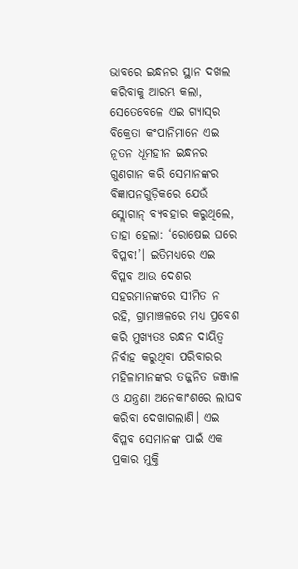ଭାବରେ ଇନ୍ଧନର ସ୍ଥାନ ଦଖଲ କରିବାକୁ ଆରମ୍ଭ କଲା, ସେତେବେଳେ ଏଇ ଗ୍ୟାସ୍‌ର ବିକ୍ରେତା କଂପାନିମାନେ ଏଇ ନୂତନ ଧୂମହୀନ ଇନ୍ଧନର ଗୁଣଗାନ କରି ସେମାନଙ୍କର ବିଜ୍ଞାପନଗୁଡ଼ିକରେ ଯେଉଁ ସ୍ଲୋଗାନ୍ ବ୍ୟବହାର କରୁଥିଲେ, ତାହା ହେଲା: ‘ରୋଷେଇ ଘରେ ବିପ୍ଳବ!’। ଇତିମଧ୍ୟରେ ଏଇ ବିପ୍ଳବ ଆଉ ଦେଶର ସହରମାନଙ୍କରେ ସୀମିତ ନ ରହି, ଗ୍ରାମାଞ୍ଚଳରେ ମଧ୍ୟ ପ୍ରବେଶ କରି ମୁଖ୍ୟତଃ ରନ୍ଧନ ଦାୟିତ୍ବ ନିର୍ବାହ କରୁଥିବା ପରିବାରର ମହିଳାମାନଙ୍କର ତଜ୍ଜନିତ ଜଞ୍ଜାଳ ଓ ଯନ୍ତ୍ରଣା ଅନେକାଂଶରେ ‌ଲାଘବ କରିବା ଦେଖାଗଲାଣି। ଏଇ ବିପ୍ଳବ ସେମାନଙ୍କ ପାଇଁ ଏକ ପ୍ରକାର ମୁକ୍ତି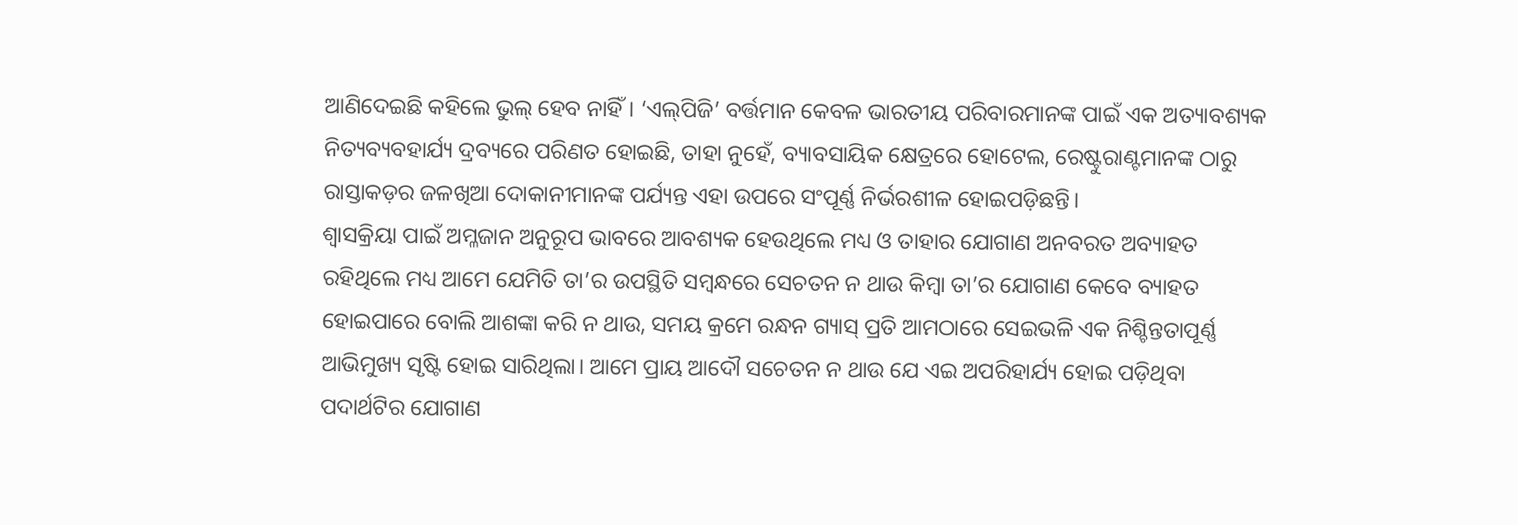ଆଣିଦେଇଛି କହିଲେ ଭୁଲ୍ ହେବ ନାହିଁ। ‘ଏଲ୍‌ପିଜି’ ବର୍ତ୍ତମାନ କେବଳ ଭାରତୀୟ ପରିବାରମାନଙ୍କ ପାଇଁ ଏକ ଅତ୍ୟାବଶ୍ୟକ ନିତ୍ୟବ୍ୟବହାର୍ଯ୍ୟ ଦ୍ରବ୍ୟରେ ପରିଣତ ହୋଇଛି, ତାହା ନୁହେଁ, ବ୍ୟାବସାୟିକ କ୍ଷେତ୍ରରେ ହୋଟେଲ, ରେଷ୍ଟୁରାଣ୍ଟମାନଙ୍କ ଠାରୁ ରାସ୍ତାକଡ଼ର ଜଳଖିଆ ଦୋକାନୀମାନଙ୍କ ପର୍ଯ୍ୟନ୍ତ ଏହା ଉପରେ ସଂପୂର୍ଣ୍ଣ ନିର୍ଭରଶୀଳ ହୋଇପଡ଼ିଛନ୍ତି।
ଶ୍ବାସକ୍ରିୟ‌ା ପାଇଁ ଅମ୍ଳଜାନ ଅନୁରୂପ ଭାବରେ ଆବଶ୍ୟକ ହେଉଥିଲେ ମଧ୍ୟ ଓ ତାହାର ଯୋଗାଣ ଅନବରତ ଅବ୍ୟାହତ ରହିଥିଲେ ମଧ୍ୟ ଆମେ ଯେମିତି ତା’ର ଉପସ୍ଥିତି ସମ୍ବନ୍ଧରେ ସ‌େଚତନ ନ ଥାଉ କିମ୍ବା ତା’ର ଯୋଗାଣ କେବେ ବ୍ୟାହତ ହୋଇପାରେ ବୋଲି ଆଶଙ୍କା କରି ନ ଥାଉ, ସମୟ କ୍ରମେ ରନ୍ଧନ ଗ୍ୟାସ୍ ପ୍ରତି ଆମଠାରେ ସେଇଭଳି ଏକ ନିଶ୍ଚିନ୍ତତାପୂର୍ଣ୍ଣ ଆଭିମୁଖ୍ୟ ସୃଷ୍ଟି ହୋଇ ସାରିଥିଲା। ଆମେ ପ୍ରାୟ ଆଦୌ ସଚେତନ ନ ଥାଉ ଯେ ଏଇ ଅପରିହାର୍ଯ୍ୟ ହୋଇ ପଡ଼ିଥିବା ପଦାର୍ଥଟିର ଯୋଗାଣ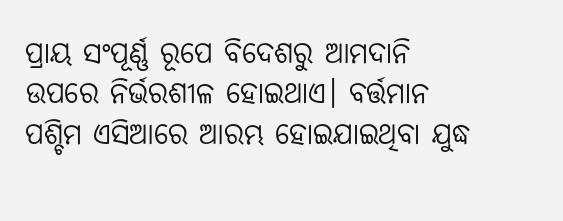ପ୍ରାୟ ସଂପୂର୍ଣ୍ଣ ରୂପେ ବିଦେଶରୁ ଆମଦାନି ଉପରେ ନିର୍ଭରଶୀଳ ହୋଇଥାଏ। ବର୍ତ୍ତମାନ ପଶ୍ଚିମ ଏସିଆରେ ଆରମ୍ଭ ହୋଇଯାଇଥିବା ଯୁଦ୍ଧ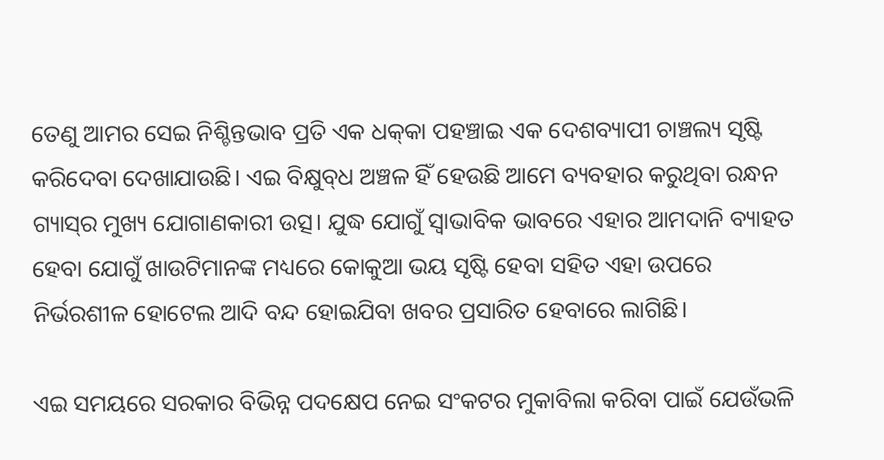ତେଣୁ ଆମର ସେଇ ନିଶ୍ଚିନ୍ତଭାବ ପ୍ରତି ଏକ ଧକ୍‌କା ପହଞ୍ଚାଇ ଏକ ଦେଶବ୍ୟାପୀ ଚାଞ୍ଚଲ୍ୟ ସୃଷ୍ଟି କରିଦେବା ଦେଖାଯାଉଛି। ଏଇ ବିକ୍ଷୁବ୍‌ଧ ଅଞ୍ଚଳ ହିଁ ହେଉଛି ଆମେ ବ୍ୟବହାର କରୁଥିବା ରନ୍ଧନ ଗ୍ୟାସ୍‌ର ମୁଖ୍ୟ ଯୋଗାଣକାରୀ ଉତ୍ସ। ଯୁଦ୍ଧ ଯୋଗୁଁ ସ୍ବାଭାବିକ ଭାବରେ ଏହାର ଆମଦାନି ବ୍ୟାହତ ହେବା ଯୋଗୁଁ ଖାଉଟିମାନଙ୍କ ମଧ୍ୟରେ କୋକୁଆ ଭୟ ସୃଷ୍ଟି ହେବା ସହିତ ଏହା ଉପରେ ନିର୍ଭରଶୀଳ ହୋଟେଲ ଆଦି ବନ୍ଦ ହୋଇଯିବା ଖବର ପ୍ରସାରିତ ହେବାରେ ଲାଗିଛି।

ଏଇ ସମୟରେ ସରକାର ବିଭିନ୍ନ ପଦକ୍ଷେପ ନେଇ ସଂକଟର ମୁକାବିଲା କରିବା ପାଇଁ ଯେଉଁଭଳି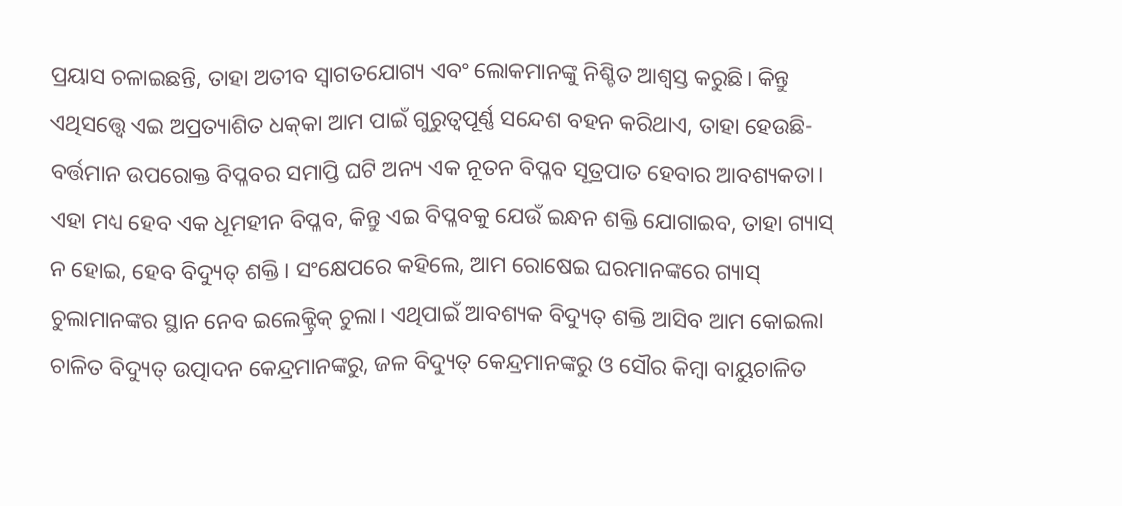ପ୍ରୟାସ ଚଳାଇଛନ୍ତି, ତାହା ଅତୀବ ସ୍ବାଗତଯୋଗ୍ୟ ଏବଂ ଲୋକମାନଙ୍କୁ ନିଶ୍ଚିତ ଆଶ୍ବସ୍ତ କରୁଛି। କିନ୍ତୁ ଏଥିସତ୍ତ୍ବେ ଏଇ ଅପ୍ରତ୍ୟାଶିତ ଧକ୍‌କା ଆମ ପାଇଁ ଗୁରୁତ୍ବପୂର୍ଣ୍ଣ ସନ୍ଦେଶ ବହନ କରିଥାଏ, ତାହା ହେଉଛି- ବର୍ତ୍ତମାନ ଉପରୋକ୍ତ ବିପ୍ଳବର ସମାପ୍ତି ଘଟି ଅନ୍ୟ ଏକ ନୂତନ ବିପ୍ଳବ ସୂତ୍ରପାତ ହେବାର ଆବଶ୍ୟକତା। ଏହା ମଧ୍ୟ ହେବ ଏକ ଧୂମହୀନ ବିପ୍ଳବ, କିନ୍ତୁ ଏଇ ବିପ୍ଳବକୁ ଯେଉଁ ଇନ୍ଧନ ଶକ୍ତି ଯୋଗାଇବ, ତାହା ଗ୍ୟାସ୍ ନ ହୋଇ, ହେବ ବିଦ୍ୟୁତ୍‌ ଶକ୍ତି। ସଂକ୍ଷେପରେ କହିଲେ, ଆମ ରୋଷେଇ ଘରମାନଙ୍କରେ ଗ୍ୟାସ୍ ଚୁଲାମାନଙ୍କର ସ୍ଥାନ ନେବ ଇଲେକ୍ଟ୍ରିକ୍ ଚୁଲା। ଏଥିପାଇଁ ଆବଶ୍ୟକ ବିଦ୍ୟୁତ୍‌ ଶକ୍ତି ଆସିବ ଆମ କୋଇଲା ଚାଳିତ ବିଦ୍ୟୁତ୍‌ ଉତ୍ପାଦନ କେନ୍ଦ୍ରମାନଙ୍କରୁ, ଜଳ ବିଦ୍ୟୁତ୍‌ କେନ୍ଦ୍ରମାନଙ୍କରୁ ଓ ସୌର କିମ୍ବା ବାୟୁଚାଳିତ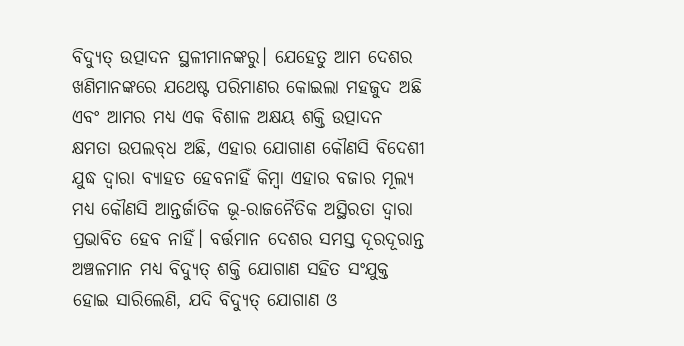ବିଦ୍ୟୁତ୍‌ ଉତ୍ପାଦନ ସ୍ଥଳୀମାନଙ୍କରୁ। ଯେହେତୁ ଆମ ଦେଶର ଖଣିମାନଙ୍କରେ ଯଥେଷ୍ଟ ପରିମାଣର କୋଇଲା ମହଜୁଦ ଅଛି ଏବଂ ଆମର ମଧ୍ୟ ଏକ ବିଶାଳ ଅକ୍ଷୟ ଶକ୍ତି ଉତ୍ପାଦନ କ୍ଷମତା ଉପଲବ୍‌ଧ ଅଛି, ଏହାର ଯୋଗାଣ କୌଣସି ବିଦେଶୀ ଯୁଦ୍ଧ ଦ୍ବାରା ବ୍ୟାହତ ହେବନାହିଁ କିମ୍ବା ଏହାର ବଜାର ମୂଲ୍ୟ ମଧ୍ୟ କୌଣସି ଆନ୍ତର୍ଜାତିକ ଭୂ-ରାଜନୈତିକ ଅସ୍ଥିରତା ଦ୍ବାରା ପ୍ରଭାବିତ ହେବ ନାହିଁ। ବର୍ତ୍ତମାନ ଦେଶର ସମସ୍ତ ଦୂରଦୂରାନ୍ତ ଅଞ୍ଚଳମାନ ମଧ୍ୟ ବିଦ୍ୟୁତ୍‌ ଶକ୍ତି ଯୋଗାଣ ସହିତ ସଂଯୁକ୍ତ ହୋଇ ସାରିଲେଣି, ଯଦି ବିଦ୍ୟୁତ୍‌ ଯୋଗାଣ ଓ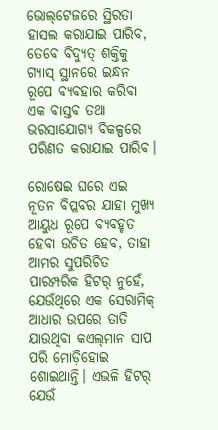ଭୋଲ୍‌ଟେଜରେ ସ୍ଥିରତା ହାସଲ କରାଯାଇ ପାରିବ, ତେବେ ବିଦ୍ୟୁତ୍‌ ଶକ୍ତିକୁ ଗ୍ୟାସ୍ ସ୍ଥାନରେ ଇନ୍ଧନ ରୂପେ ବ୍ୟବହାର କରିବା ଏକ ବାସ୍ତବ ତଥା ଭରସାଯୋଗ୍ୟ ବିକଳ୍ପରେ ପରିଣତ କରାଯାଇ ପାରିବ।

ରୋଷେଇ ଘରେ ଏଇ ନୂତନ ବିପ୍ଳବର ଯାହା ମୁଖ୍ୟ ଆୟୁଧ ରୂପେ ବ୍ୟବହୃତ ହେବା ଉଚିତ ହେବ, ତାହା ଆମର ସୁପରିଚିତ ପାରମ୍ପରିକ ହିଟର୍ ନୁହେଁ, ଯେଉଁଥିରେ ଏକ ସେରାମିକ୍ ଆଧାର ଉପରେ ତାତି ଯାଉଥିବା କଏଲ୍‌ମାନ ସାପ ପରି ମୋଡ଼ିହୋଇ ଶୋଇଥାନ୍ତି। ଏଭଳି ହିଟର୍ ଯେଉଁ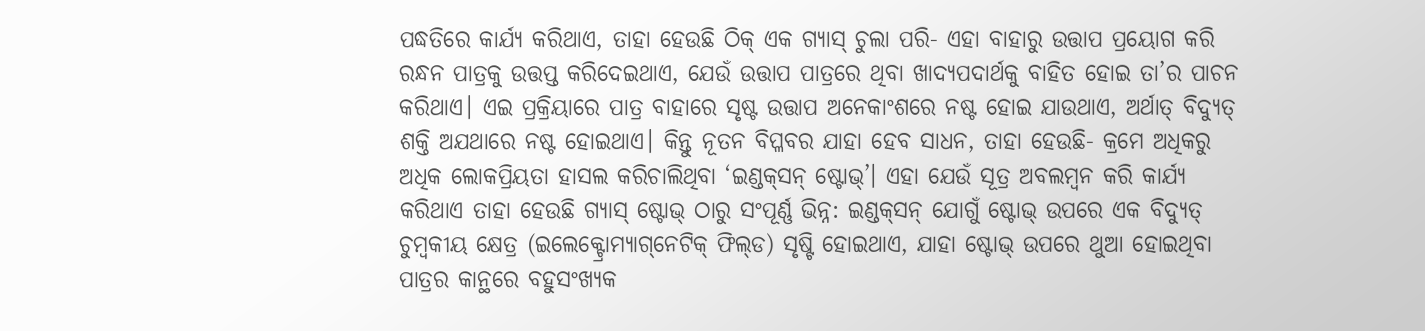ପଦ୍ଧତିରେ କାର୍ଯ୍ୟ କରିଥାଏ, ତାହା ହେଉଛି ଠିକ୍ ଏକ ଗ୍ୟାସ୍ ଚୁଲା ପରି- ଏହା ବାହାରୁ ଉତ୍ତାପ ପ୍ରୟୋଗ କରି ରନ୍ଧନ ପାତ୍ରକୁ ଉତ୍ତପ୍ତ କରିଦେଇଥାଏ, ଯେଉଁ ଉତ୍ତାପ ପାତ୍ରରେ ଥିବା ଖାଦ୍ୟପଦାର୍ଥକୁ ବାହିତ ହୋଇ ତା’ର ପାଚନ କରିଥାଏ। ଏଇ ପ୍ରକ୍ରିୟାରେ ପାତ୍ର ବାହାରେ ସୃଷ୍ଟ ଉତ୍ତାପ ଅନେକାଂଶରେ ନଷ୍ଟ ହୋଇ ଯାଉଥାଏ, ଅର୍ଥାତ୍ ବିଦ୍ୟୁତ୍‌ ଶକ୍ତି ଅଯଥାରେ ନଷ୍ଟ ହୋଇଥାଏ। କିନ୍ତୁ ନୂତନ ବିପ୍ଳବର ଯାହା ହେବ ସାଧନ, ତାହା ହେଉଛି- କ୍ରମେ ଅଧିକରୁ ଅଧିକ ଲୋକପ୍ରିୟତା ହାସଲ କରିଚାଲିଥିବା ‘ଇଣ୍ଡକ୍‌ସନ୍ ଷ୍ଟୋଭ୍’। ଏହା ଯେଉଁ ସୂତ୍ର ଅବଲମ୍ବନ କରି କାର୍ଯ୍ୟ କରିଥାଏ ତାହା ହେଉଛି ଗ୍ୟାସ୍ ଷ୍ଟୋଭ୍ ଠାରୁ ସଂପୂର୍ଣ୍ଣ ଭିନ୍ନ: ଇଣ୍ଡକ୍‌ସନ୍ ଯୋଗୁଁ ଷ୍ଟୋଭ୍ ଉପରେ ଏକ ବିଦ୍ୟୁତ୍‌ ଚୁମ୍ବକୀୟ କ୍ଷେତ୍ର (ଇଲେକ୍ଟ୍ରୋମ୍ୟାଗ୍‌ନେଟିକ୍ ଫିଲ୍‌ଡ) ସୃଷ୍ଟି ହୋଇଥାଏ, ଯାହା ଷ୍ଟୋଭ୍ ଉପରେ ଥୁଆ ହୋଇଥିବା ପାତ୍ରର କାନ୍ଥରେ ବହୁସଂଖ୍ୟକ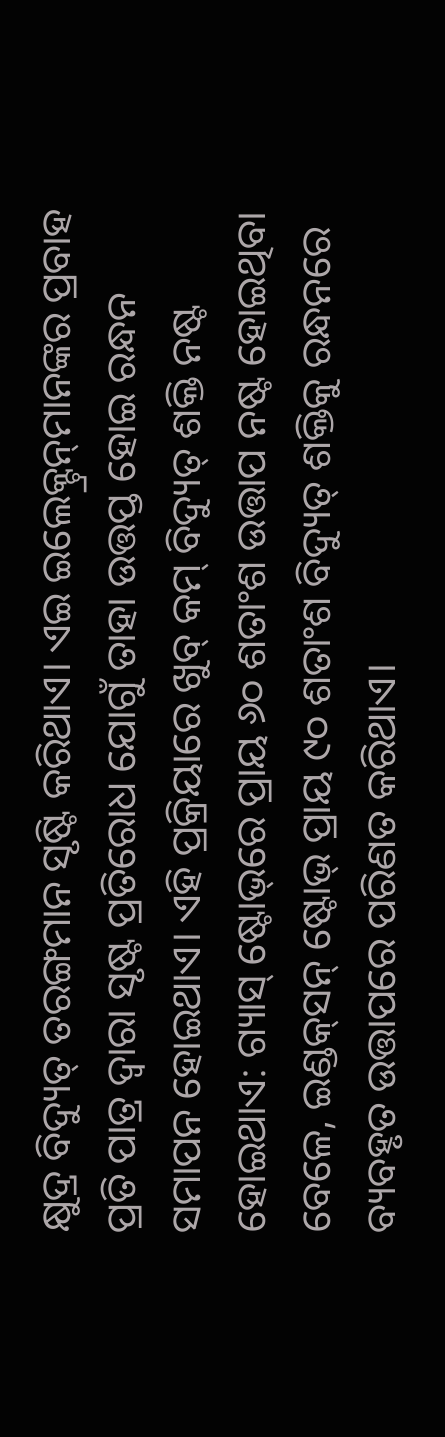କ୍ଷୁଦ୍ର ବିଦ୍ୟୁତ୍‌ ତରଙ୍ଗମାନ ସୃଷ୍ଟି କରିଥାଏ। ଏଇ ଇଲେକ୍ଟ୍ରନ୍‌ମାନଙ୍କର ପ୍ରବାହ ପ୍ରତି ପାତ୍ର ଦ୍ବାରା ସୃଷ୍ଟ ପ୍ରତିରୋଧ ଯୋଗୁଁ ତାହା ଉତ୍ତପ୍ତ ହୋଇ ରନ୍ଧନ ସମାପନ ହୋଇଥାଏ। ଏହି ପ୍ରକ୍ରିୟାରେ ଖୁବ୍ କମ୍ ବିଦ୍ୟୁତ୍‌ ଶକ୍ତି ନଷ୍ଟ ହୋଇଥାଏ: ଗ୍ୟାସ୍ ଷ୍ଟୋଭ୍‌ରେ ପ୍ରାୟ ୬୦ ଶତାଂଶ ଉତ୍ତାପ ନଷ୍ଟ ହୋଇଥିବା ବେଳେ, ଇଣ୍ଡକ୍‌ସନ୍ ଷ୍ଟୋଭ୍‌ ପ୍ରାୟ ୯୦ ଶତାଂଶ ବିଦ୍ୟୁତ୍‌ ଶକ୍ତିକୁ ରନ୍ଧନରେ ବ୍ୟବହୃତ ଉତ୍ତାପରେ ପରିଣତ କରିଥାଏ।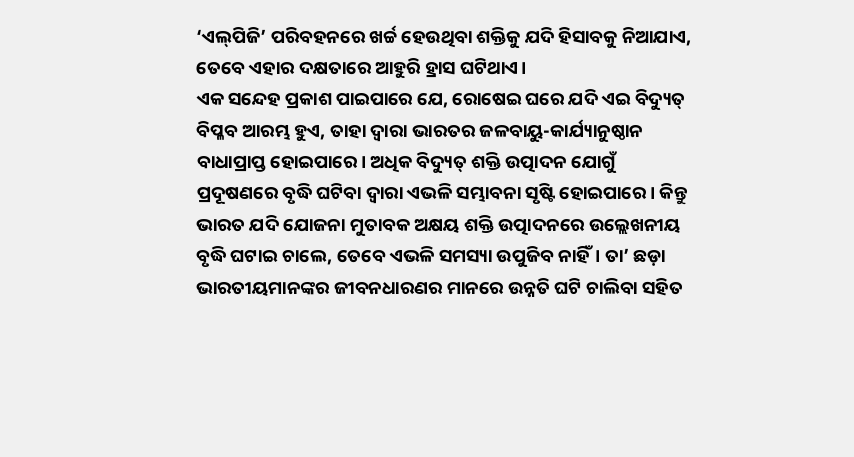‘ଏଲ୍‌ପିଜି’ ପରିବହନରେ ଖର୍ଚ୍ଚ ହେଉଥିବା ଶକ୍ତିକୁ ଯଦି ହିସାବକୁ ନିଆଯାଏ, ତେବେ ଏହାର ଦକ୍ଷତାରେ ଆହୁରି ହ୍ରାସ ଘଟିଥାଏ।
ଏକ ସନ୍ଦେହ ପ୍ରକାଶ ପାଇପାରେ ଯେ, ରୋଷେଇ ଘରେ ଯଦି ଏଇ ବିଦ୍ୟୁତ୍‌ ବିପ୍ଳବ ଆରମ୍ଭ ହୁଏ, ତାହା ଦ୍ବାରା ଭାରତର ଜଳବାୟୁ-କାର୍ଯ୍ୟାନୁଷ୍ଠାନ ବାଧାପ୍ରାପ୍ତ ହୋଇପାରେ। ଅଧିକ ବିଦ୍ୟୁତ୍‌ ଶକ୍ତି ଉତ୍ପାଦନ ଯୋଗୁଁ ପ୍ରଦୂଷଣରେ ବୃଦ୍ଧି ଘଟିବା ଦ୍ବାରା ଏଭଳି ସମ୍ଭାବନା ସୃଷ୍ଟି ହୋଇପାରେ। କିନ୍ତୁ ଭାରତ ଯଦି ଯୋଜନା ମୁତାବକ ଅକ୍ଷୟ ଶକ୍ତି ଉତ୍ପାଦନରେ ଉଲ୍ଲେଖନୀୟ ବୃଦ୍ଧି ଘଟାଇ ଚାଲେ, ତେବେ ଏଭଳି ସମସ୍ୟା ଉପୁଜିବ ନାହିଁ। ତା’ ଛଡ଼ା ଭାରତୀୟମାନଙ୍କର ଜୀବନଧାରଣର ମାନରେ ଉନ୍ନତି ଘଟି ଚାଲିବା ସହିତ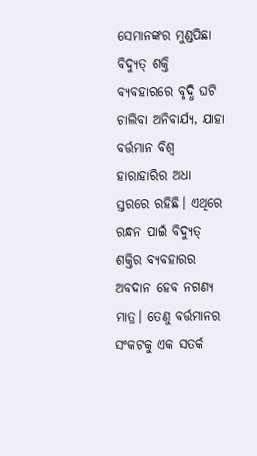ସେମାନଙ୍କର ମୁଣ୍ଡପିଛା ବିଦ୍ୟୁତ୍‌ ଶକ୍ତି ବ୍ୟବହାରରେ ବୃଦ୍ଧି ଘଟି ଚାଲିବା ଅନିବାର୍ଯ୍ୟ, ଯାହା ବର୍ତ୍ତମାନ ବିଶ୍ବ ହାରାହାରିର ଅଧା ସ୍ତରରେ ରହିଛି। ଏଥିରେ ରନ୍ଧନ ପାଇଁ ବିଦ୍ୟୁତ୍‌ ଶକ୍ତିର ବ୍ୟବହାରର ଅବଦାନ ହେବ ନଗଣ୍ୟ ମାତ୍ର। ତେଣୁ ବର୍ତ୍ତମାନର ସଂକଟକୁ ଏକ ସତର୍କ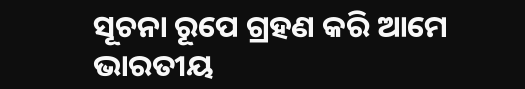ସୂଚନା ରୂପେ ଗ୍ରହଣ କରି ଆମେ ଭାରତୀୟ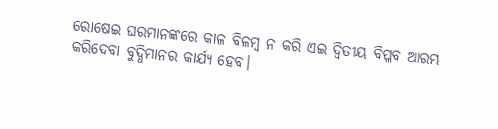ରୋଷେଇ ଘରମାନଙ୍କରେ କାଳ ବିଳମ୍ବ ନ କରି ଏଇ ଦ୍ବିତୀୟ ବିପ୍ଳବ ଆରମ୍ଭ କରିଦେବା ବୁଦ୍ଧିମାନର କାର୍ଯ୍ୟ ହେବ।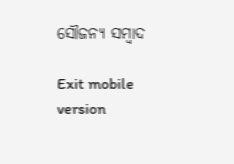ସୌଜନ୍ୟ ସମ୍ବାଦ

Exit mobile version